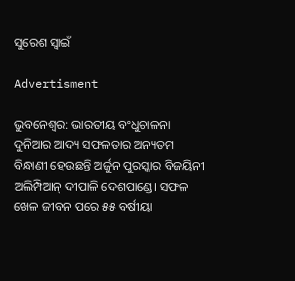ସୁରେଶ ସ୍ବାଇଁ

Advertisment

ଭୁବନେଶ୍ବର: ଭାରତୀୟ ବଂଧୁଚାଳନା ଦୁନିଆର ଆଦ୍ୟ ସଫଳତାର ଅନ୍ୟତମ ବିନ୍ଧାଣୀ ହେଉଛନ୍ତି ଅର୍ଜୁନ ପୁରସ୍କାର ବିଜୟିନୀ ଅଲିମ୍ପିଆନ୍‌ ଦୀପାଳି ଦେଶପାଣ୍ଡେ। ସଫଳ ଖେଳ ଜୀବନ‌ ପରେ ୫୫ ବର୍ଷୀୟା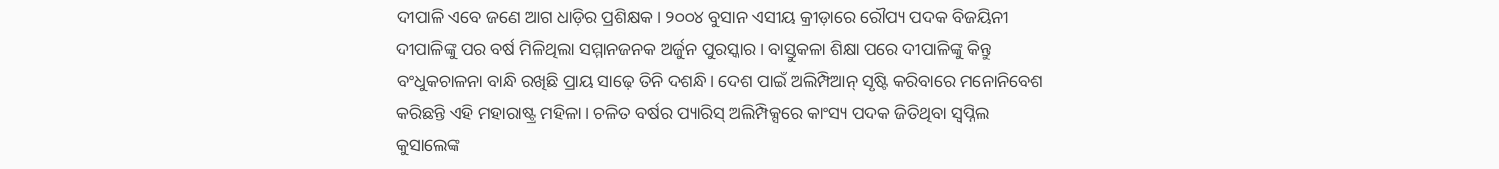ଦୀପାଳି ଏବେ ଜଣେ ଆଗ ଧାଡ଼ିର ପ୍ରଶିକ୍ଷକ। ୨୦୦୪ ବୁସାନ ଏସୀୟ କ୍ରୀଡ଼ାରେ ରୌପ୍ୟ ପଦକ ବିଜୟିନୀ ଦୀପାଳିଙ୍କୁ ପର ବର୍ଷ ମିଳିଥିଲା ସମ୍ମାନଜନକ ଅର୍ଜୁନ ପୁରସ୍କାର। ବାସ୍ତୁକଳା ଶିକ୍ଷା ପରେ ଦୀପାଳିଙ୍କୁ କିନ୍ତୁ ବଂଧୁକଚାଳନା ବାନ୍ଧି ରଖିଛି ପ୍ରାୟ ସାଢ଼େ ତିନି ଦଶନ୍ଧି। ଦେଶ ପାଇଁ ଅଲିମ୍ପିଆନ୍‌ ସୃଷ୍ଟି କରିବାରେ ମନୋନିବେଶ କରିଛନ୍ତି ଏହି ମହାରାଷ୍ଟ୍ର ମହିଳା। ଚଳିତ ବର୍ଷର ପ୍ୟାରିସ୍ ଅଲିମ୍ପିକ୍ସରେ କାଂସ୍ୟ ପଦକ ଜିତିଥିବା ସ୍ବପ୍ନିଲ କୁସାଲେଙ୍କ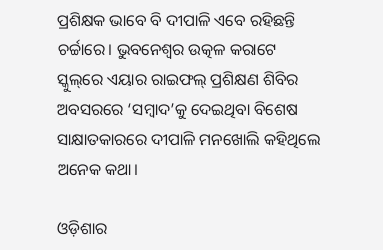ପ୍ରଶିକ୍ଷକ ଭାବେ ବି ଦୀପାଳି ଏବେ ରହିଛନ୍ତି ଚର୍ଚ୍ଚାରେ। ଭୁବନେଶ୍ବର ଉତ୍କଳ କରାଟେ ସ୍କୁଲ୍‌ରେ ଏୟାର ରାଇଫଲ୍‌ ପ୍ରଶିକ୍ଷଣ ଶିବିର ଅବସରରେ ‘ସମ୍ବାଦ’କୁ ‌ଦେଇଥିବା ବିଶେଷ ସାକ୍ଷାତକାରରେ ଦୀପାଳି ମନଖୋଲି କହିଥିଲେ ଅନେକ କଥା।

ଓଡ଼ିଶାର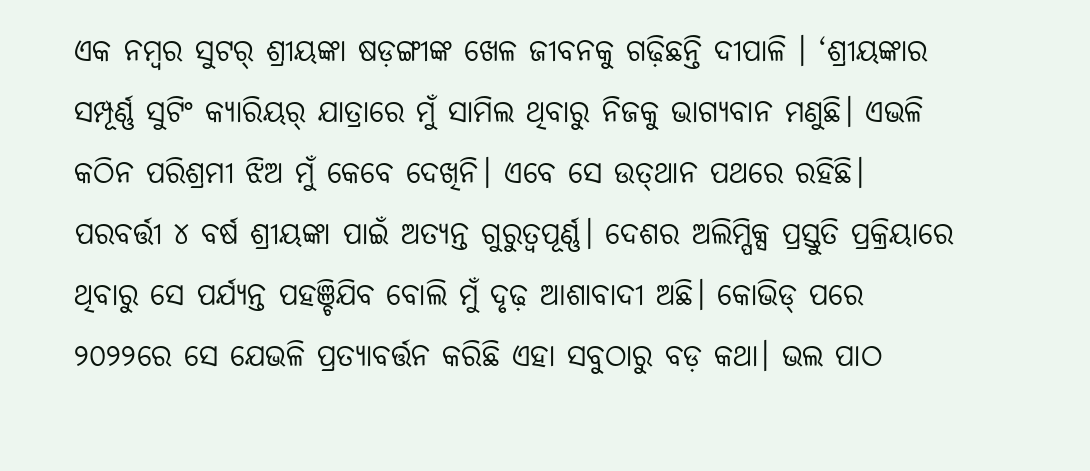ଏକ ନମ୍ବର ସୁଟର୍‌ ଶ୍ରୀୟଙ୍କା ଷଡ଼ଙ୍ଗୀଙ୍କ ଖେଳ ଜୀବନକୁ ଗଢ଼ିଛନ୍ତି ଦୀପାଳି । ‘ଶ୍ରୀୟଙ୍କାର ସମ୍ପୂର୍ଣ୍ଣ ସୁଟିଂ କ୍ୟାରିୟର୍‌ ଯାତ୍ରାରେ ମୁଁ ସାମିଲ ଥିବାରୁ ନିଜକୁ ଭାଗ୍ୟବାନ ମଣୁଛି। ଏଭଳି କଠିନ ପରିଶ୍ରମୀ ଝିଅ ମୁଁ କେବେ ଦେଖିନି। ଏବେ ସେ ଉତ୍‌ଥାନ ପଥରେ ରହିଛି। ପରବର୍ତ୍ତୀ ୪ ବର୍ଷ ଶ୍ରୀୟଙ୍କା ପାଇଁ ଅତ୍ୟନ୍ତ ଗୁରୁତ୍ବପୂର୍ଣ୍ଣ। ଦେଶର ଅଲିମ୍ପିକ୍ସ ପ୍ରସ୍ତୁତି ପ୍ରକ୍ରିୟାରେ ଥିବାରୁ ସେ ପର୍ଯ୍ୟନ୍ତ ପହଞ୍ଚିଯିବ ବୋଲି ମୁଁ ଦୃଢ଼ ଆଶାବାଦୀ ଅଛି। କୋଭିଡ୍ ପରେ ୨୦୨୨ରେ ସେ ଯେଭଳି ପ୍ରତ୍ୟାବର୍ତ୍ତନ କରିଛି ଏହା ସବୁଠାରୁ ବଡ଼ କଥା। ଭଲ ପାଠ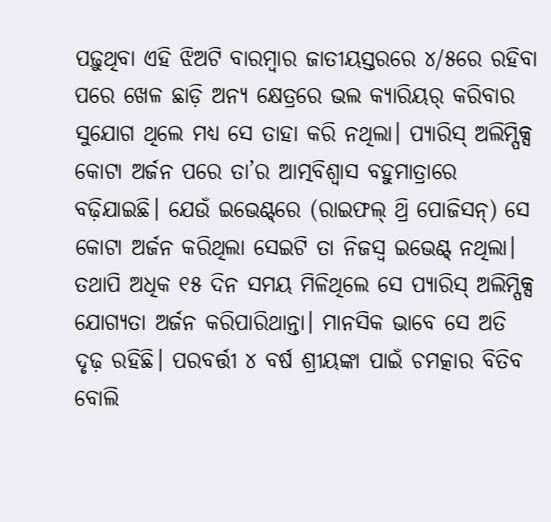ପଢ଼ୁଥିବା ଏହି ଝିଅଟି ବାରମ୍ବାର ଜାତୀୟସ୍ତରରେ ୪/୫ରେ ରହିବା ପରେ ଖେଳ ଛାଡ଼ି ଅନ୍ୟ କ୍ଷେତ୍ରରେ ଭଲ କ୍ୟାରିୟର୍ କରିବାର ସୁଯୋଗ ଥିଲେ ‌ମଧ୍ୟ ସେ ତାହା କରି ନଥିଲା। ପ୍ୟାରିସ୍ ଅଲିମ୍ପିକ୍ସ କୋଟା ଅର୍ଜନ ପରେ ତା’ର ଆତ୍ମବିଶ୍ବାସ ବହୁମାତ୍ରାରେ ବଢ଼ିଯାଇଛି। ଯେଉଁ ଇଭେଣ୍ଟ୍‌ରେ (ରାଇଫଲ୍ ଥ୍ରି ପୋଜିସନ୍) ସେ କୋଟା ଅର୍ଜନ କରିଥିଲା ସେଇଟି ତା ନିଜସ୍ବ ଇଭେଣ୍ଟ୍ ନଥିଲା। ତଥାପି ଅଧିକ ୧୫ ଦିନ ସମୟ ମିଳିଥିଲେ ସେ ପ୍ୟାରିସ୍ ଅଲିମ୍ପିକ୍ସ ଯୋଗ୍ୟତା ଅର୍ଜନ କରିପାରିଥା‌ନ୍ତା। ମାନସିକ ଭାବେ ସେ ଅତି ଦୃଢ଼ ରହିଛି। ପରବର୍ତ୍ତୀ ୪ ବର୍ଷ ଶ୍ରୀୟଙ୍କା ପାଇଁ ଚମତ୍କାର ବିତିବ ବୋଲି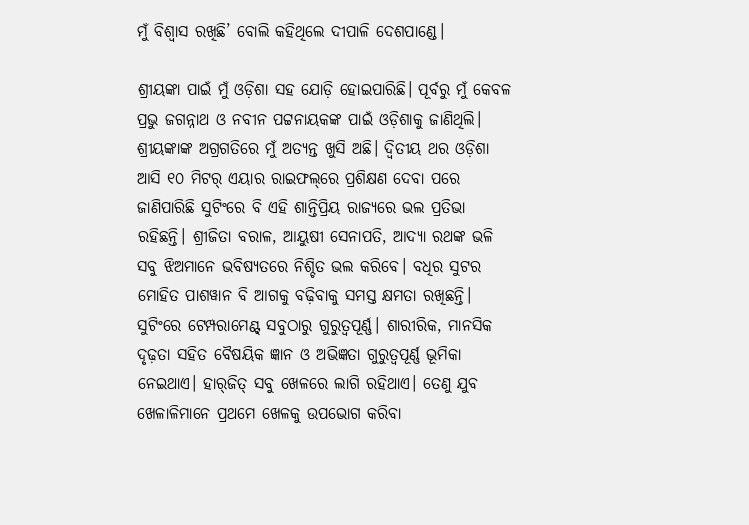ମୁଁ ବିଶ୍ବାସ ରଖିଛି’ ବୋଲି କହିଥିଲେ ଦୀପାଳି ଦେଶପାଣ୍ଡେ।

ଶ୍ରୀୟଙ୍କା ପାଇଁ ମୁଁ ଓଡ଼ିଶା ସହ ଯୋଡ଼ି ହୋଇପାରିଛି। ପୂର୍ବରୁ ମୁଁ କେବଳ ପ୍ରଭୁ ଜଗନ୍ନାଥ ଓ ନବୀନ ପଟ୍ଟନାୟକଙ୍କ ପାଇଁ ଓଡ଼ିଶାକୁ ଜାଣିଥିଲି। ଶ୍ରୀୟଙ୍କାଙ୍କ ଅଗ୍ରଗତିରେ ମୁଁ ଅତ୍ୟନ୍ତ ଖୁସି ଅଛି। ଦ୍ବିତୀୟ ଥର ଓଡ଼ିଶା ଆସି ୧୦ ମିଟର୍ ଏୟାର ରାଇଫଲ୍‌ରେ ପ୍ରଶିକ୍ଷଣ ଦେବା ପରେ ଜାଣିପାରିଛି ସୁଟିଂରେ ବି ଏହି ଶାନ୍ତିପ୍ରିୟ ରାଜ୍ୟରେ ଭଲ ପ୍ରତିଭା ରହିଛନ୍ତି। ଶ୍ରୀଜିତା ବରାଳ, ଆୟୁଷୀ ସେନାପତି, ଆଦ୍ୟା ରଥଙ୍କ ଭଳି ସବୁ ଝିଅମାନେ ଭବିଷ୍ୟତରେ ନିଶ୍ଚିତ ଭଲ କରିବେ। ବଧିର ସୁଟର ମୋହିତ ପାଶୱାନ ବି ଆଗକୁ ବଢ଼ିବାକୁ ସମସ୍ତ କ୍ଷମତା ରଖିଛନ୍ତି। ସୁଟିଂରେ ଟେମ୍ପରାମେଣ୍ଟ୍ ସବୁଠାରୁ ଗୁରୁତ୍ବପୂର୍ଣ୍ଣ। ଶାରୀରିକ, ମାନସିକ ଦୃଢ଼ତା ସହିତ ବୈଷୟିକ ଜ୍ଞାନ ଓ ଅଭିଜ୍ଞତା ଗୁରୁତ୍ବପୂର୍ଣ୍ଣ ଭୂମିକା ନେଇଥାଏ। ହାର୍‌ଜିତ୍‌ ସବୁ ଖେଳରେ ଲାଗି ରହିଥାଏ। ତେଣୁ ଯୁବ ଖେଳାଳିମାନେ ପ୍ରଥମେ ଖେଳକୁ ଉପଭୋଗ କରିବା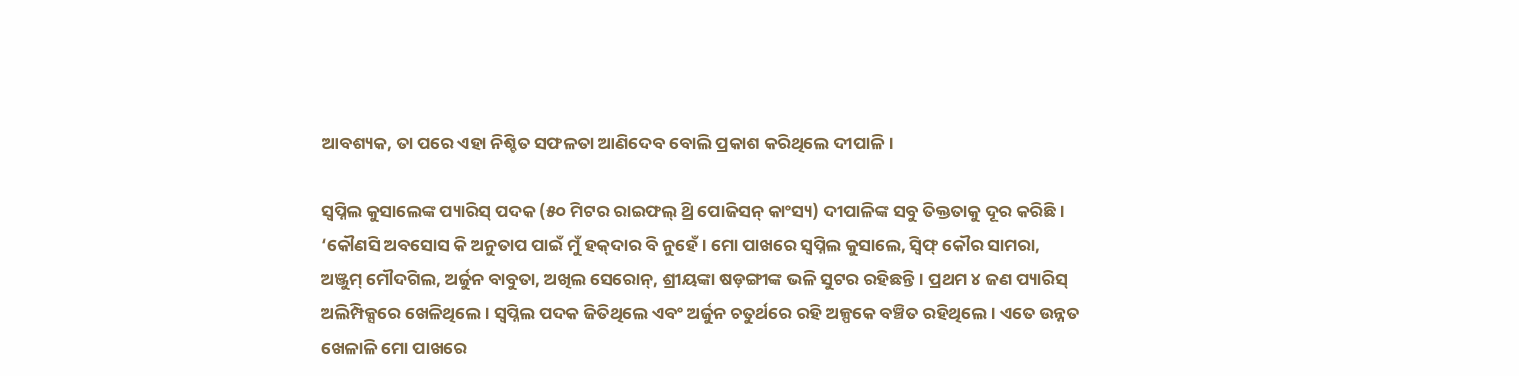ଆବଶ୍ୟକ, ତା ପରେ ଏହା ନିଶ୍ଚିତ ସଫଳତା ଆଣିଦେବ ବୋଲି ପ୍ରକାଶ କରିଥିଲେ ଦୀପାଳି।

ସ୍ବପ୍ନିଲ କୁସାଲେଙ୍କ ପ୍ୟାରିସ୍ ପଦକ (୫୦ ମିଟର ରାଇଫଲ୍ ଥ୍ରି ପୋଜିସନ୍‌ କାଂସ୍ୟ) ଦୀପାଳିଙ୍କ ସବୁ ତିକ୍ତତାକୁ ଦୂର କରିଛି। ‘କୌଣସି ଅବସୋସ କି ଅନୁତାପ ପାଇଁ ମୁଁ ହକ୍‌ଦାର ବି ନୁ‌ହେଁ। ମୋ ପାଖରେ ସ୍ବପ୍ନିଲ କୁସାଲେ, ସ୍ବିଫ୍‌ କୌର ସାମରା, ଅଞ୍ଜୁମ୍‌ ମୌଦଗିଲ, ଅର୍ଜୁନ ବାବୁତା, ଅଖିଲ ସେରୋନ୍‌, ଶ୍ରୀୟଙ୍କା ଷଡ଼ଙ୍ଗୀଙ୍କ ଭଳି ସୁଟର ରହିଛନ୍ତି। ପ୍ରଥମ ୪ ଜଣ ପ୍ୟାରିସ୍‌ ଅଲିମ୍ପିକ୍ସରେ ଖେଳିଥିଲେ। ସ୍ବପ୍ନିଲ ପଦକ ଜିତିଥିଲେ ଏବଂ ଅର୍ଜୁନ ଚତୁର୍ଥରେ ରହି ଅଳ୍ପକେ ବଞ୍ଚିତ ରହିଥିଲେ। ଏତେ ଉନ୍ନତ ଖେଳାଳି ମୋ ପାଖରେ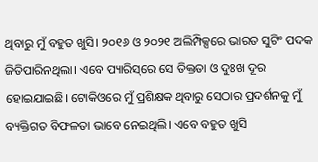ଥିବାରୁ ମୁଁ ବହୁତ ଖୁସି। ୨୦୧୬ ଓ ୨୦୨୧ ଅଲିମ୍ପିକ୍ସରେ ଭାରତ ସୁଟିଂ ପଦକ ଜିତିପାରିନଥିଲା। ଏବେ ପ୍ୟାରିସ୍‌ରେ ସେ ତିକ୍ତତା ଓ ଦୁଃଖ ଦୂର ହୋଇଯାଇଛି। ଟୋକିଓରେ ମୁଁ ପ୍ରଶିକ୍ଷକ ଥିବାରୁ ସେଠାର ପ୍ରଦର୍ଶନକୁ ମୁଁ ବ୍ୟକ୍ତିଗତ ବିଫଳତା ଭାବେ ନେଇଥିଲି। ଏବେ ବହୁତ ଖୁସି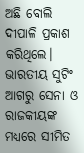ଅଛି ବୋଲି ଦୀପାଳି ପ୍ରକାଶ କରିଥିଲେ। ଭାରତୀୟ ସୁଟିଂ ଆଗରୁ‌ ସେନା ଓ ରାଜକୀୟଙ୍କ ମଧ୍ୟରେ ସୀମିତ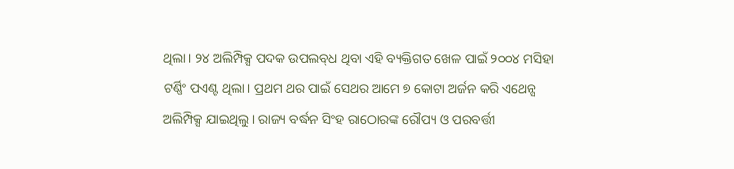ଥିଲା। ୨୪ ଅଲିମ୍ପିକ୍ସ ପଦକ ଉପଲବ୍‌ଧ ଥିବା ଏହି ବ୍ୟକ୍ତିଗତ ଖେଳ ପାଇଁ ୨୦୦୪ ମସିହା ଟର୍ଣ୍ଣିଂ ପଏଣ୍ଟ ଥିଲା। ପ୍ରଥମ ଥର ପାଇଁ ସେଥର ଆମେ ୭ କୋଟା ଅର୍ଜନ କରି ଏଥେନ୍ସ ଅଲିମ୍ପିକ୍ସ ଯାଇଥିଲୁ। ରାଜ୍ୟ ବର୍ଦ୍ଧନ ସିଂହ ରାଠୋରଙ୍କ ରୌପ୍ୟ ଓ ପରବର୍ତ୍ତୀ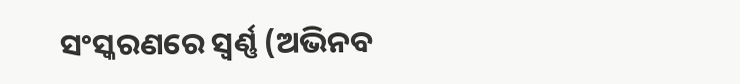ସଂସ୍କରଣରେ ସ୍ବର୍ଣ୍ଣ (ଅଭିନବ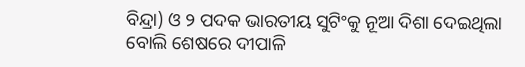ବିନ୍ଦ୍ରା) ଓ ୨ ପଦକ ଭାରତୀୟ ସୁଟିଂକୁ ନୂଆ ଦିଶା ଦେଇଥିଲା ବୋଲି ଶେଷରେ ଦୀପାଳି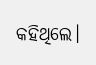କହିଥିଲେ।